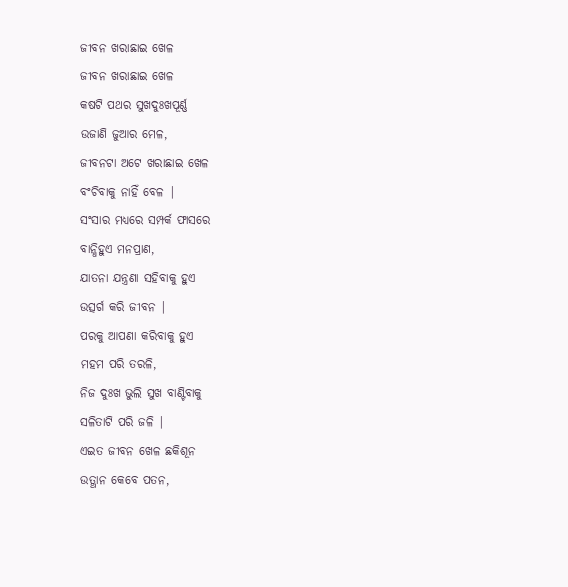ଜୀବନ ଖରାଛାଇ ଖେଳ
ଜୀବନ ଖରାଛାଇ ଖେଳ
କଷଟି ପଥର ସୁଖଦୁଃଖପୂର୍ଣ୍ଣ
ଉଜାଣି ଜୁଆର ମେଳ,
ଜୀବନଟା ଅଟେ ଖରାଛାଇ ଖେଳ
ବଂଚିବାକୁ ନାହିଁ ବେଳ |
ସଂସାର ମଧ୍ୟରେ ସମ୍ପର୍କ ଫାସରେ
ବାନ୍ଧିହୁଏ ମନପ୍ରାଣ,
ଯାତନା ଯନ୍ତ୍ରଣା ସହିବାକୁ ହୁଏ
ଉତ୍ସର୍ଗ କରି ଜୀବନ |
ପରକୁ ଆପଣା କରିବାକୁ ହୁଏ
ମହମ ପରି ତରଳି,
ନିଜ ଦୁଃଖ ଭୁଲି ସୁଖ ବାଣ୍ଟିବାକୁ
ସଳିତାଟି ପରି ଜଳି |
ଏଇତ ଜୀବନ ଖେଳ ଛକିଶୂନ
ଉତ୍ଥାନ କେବେ ପତନ,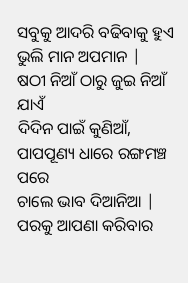ସବୁକୁ ଆଦରି ବଢିବାକୁ ହୁଏ
ଭୁଲି ମାନ ଅପମାନ |
ଷଠୀ ନିଆଁ ଠାରୁ ଜୁଇ ନିଆଁ ଯାଏଁ
ଦିଦିନ ପାଇଁ କୁଣିଆଁ,
ପାପପୂଣ୍ୟ ଧାରେ ରଙ୍ଗମଞ୍ଚ ପରେ
ଚାଲେ ଭାବ ଦିଆନିଆ |
ପରକୁ ଆପଣା କରିବାର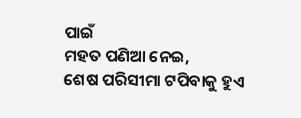ପାଇଁ
ମହତ ପଣିଆ ନେଇ,
ଶେଷ ପରିସୀମା ଟପିବାକୁ ହୁଏ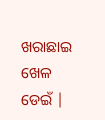ଖରାଛାଇ ଖେଳ ଡେଇଁ |